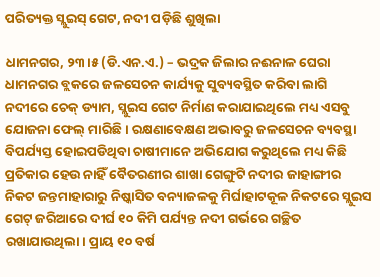ପରିତ୍ୟକ୍ତ ସ୍ଲୁଇସ୍‌ ଗେଟ, ନଦୀ ପଡ଼ିଛି ଶୁଖିଲା

ଧାମନଗର, ୨୩।୫ (ଡି.ଏନ.ଏ.) – ଭଦ୍ରକ ଜିଲାର ନଈନାଳ ଘେରା ଧାମନଗର ବ୍ଲକରେ ଜଳସେଚନ କାର୍ଯ୍ୟକୁ ସୁବ୍ୟବସ୍ଥିତ କରିବା ଲାଗି ନଦୀରେ ଚେକ୍‌ ଡ୍ୟାମ, ସ୍ଲୁଇସ ଗେଟ ନିର୍ମାଣ କରାଯାଇଥିଲେ ମଧ୍ୟ ଏସବୁ ଯୋଜନା ଫେଲ୍‌ ମାରିଛି। ରକ୍ଷଣାବେକ୍ଷଣ ଅଭାବରୁ ଜଳସେଚନ ବ୍ୟବସ୍ଥା ବିପର୍ଯ୍ୟସ୍ତ ହୋଇପଡିଥିବା ଚାଷୀମାନେ ଅଭିଯୋଗ କରୁଥିଲେ ମଧ୍ୟ କିଛି ପ୍ରତିକାର ହେଉ ନାହିଁ ବୈତରଣୀର ଶାଖା ଗେଙ୍ଗୁଟି ନଦୀର ଜାହାଙ୍ଗୀର ନିକଟ ଜନ୍ତମାହାରାରୁ ନିଷ୍କାସିତ ବନ୍ୟାଜଳକୁ ମିର୍ଘାହାଟକୂଳ ନିକଟରେ ସ୍ଲୁଇସ ଗେଟ୍‌ ଜରିଆରେ ଦୀର୍ଘ ୧୦ କିମି ପର୍ଯ୍ୟନ୍ତ ନଦୀ ଗର୍ଭରେ ଗଚ୍ଛିତ ରଖାଯାଉଥିଲା। ପ୍ରାୟ ୧୦ ବର୍ଷ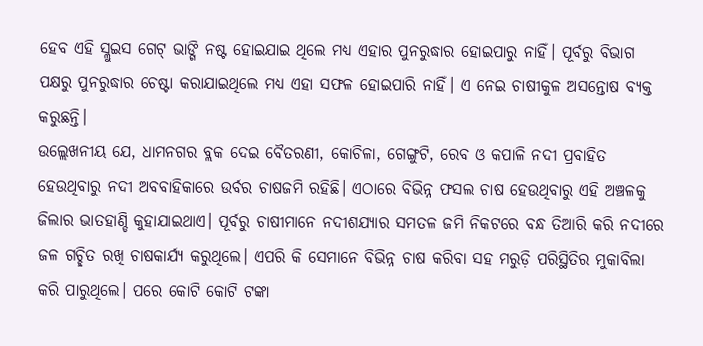ହେବ ଏହି ସ୍ଲୁଇସ ଗେଟ୍‌ ଭାଙ୍ଗି ନଷ୍ଟ ହୋଇଯାଇ ଥିଲେ ମଧ୍ୟ ଏହାର ପୁନରୁଦ୍ଧାର ହୋଇପାରୁ ନାହିଁ। ପୂର୍ବରୁ ବିଭାଗ ପକ୍ଷରୁ ପୁନରୁଦ୍ଧାର ଚେଷ୍ଟା କରାଯାଇଥିଲେ ମଧ୍ୟ ଏହା ସଫଳ ହୋଇପାରି ନାହିଁ। ଏ ନେଇ ଚାଷୀକୁଳ ଅସନ୍ତୋଷ ବ୍ୟକ୍ତ କରୁଛନ୍ତି।
ଉଲ୍ଲେଖନୀୟ ଯେ, ଧାମନଗର ବ୍ଲକ ଦେଇ ବୈତରଣୀ, କୋଚିଳା, ଗେଙ୍ଗୁଟି, ରେବ ଓ କପାଳି ନଦୀ ପ୍ରବାହିତ ହେଉଥିବାରୁ ନଦୀ ଅବବାହିକାରେ ଉର୍ବର ଚାଷଜମି ରହିଛି। ଏଠାରେ ବିଭିନ୍ନ ଫସଲ ଚାଷ ହେଉଥିବାରୁ ଏହି ଅଞ୍ଚଳକୁ ଜିଲାର ଭାତହାଣ୍ଡି କୁହାଯାଇଥାଏ। ପୂର୍ବରୁ ଚାଷୀମାନେ ନଦୀଶଯ୍ୟାର ସମତଳ ଜମି ନିକଟରେ ବନ୍ଧ ତିଆରି କରି ନଦୀରେ ଜଳ ଗଚ୍ଛିତ ରଖି ଚାଷକାର୍ଯ୍ୟ କରୁଥିଲେ। ଏପରି କି ସେମାନେ ବିଭିନ୍ନ ଚାଷ କରିବା ସହ ମରୁଡ଼ି ପରିସ୍ଥିତିର ମୁକାବିଲା କରି ପାରୁଥିଲେ। ପରେ କୋଟି କୋଟି ଟଙ୍କା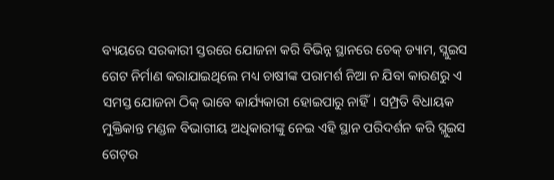ବ୍ୟୟରେ ସରକାରୀ ସ୍ତରରେ ଯୋଜନା କରି ବିଭିନ୍ନ ସ୍ଥାନରେ ଚେକ୍‌ ଡ୍ୟାମ, ସ୍ଲୁଇସ ଗେଟ ନିର୍ମାଣ କରାଯାଇଥିଲେ ମଧ୍ୟ ଚାଷୀଙ୍କ ପରାମର୍ଶ ନିଆ ନ ଯିବା କାରଣରୁ ଏ ସମସ୍ତ ଯୋଜନା ଠିକ୍‌ ଭାବେ କାର୍ଯ୍ୟକାରୀ ହୋଇପାରୁ ନାହିଁ। ସମ୍ପ୍ରତି ବିଧାୟକ ମୁକ୍ତିକାନ୍ତ ମଣ୍ଡଳ ବିଭାଗୀୟ ଅଧିକାରୀଙ୍କୁ ନେଇ ଏହି ସ୍ଥାନ ପରିଦର୍ଶନ କରି ସ୍ଲୁଇସ ଗେଟ୍‌ର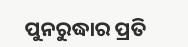ପୁନରୁଦ୍ଧାର ପ୍ରତି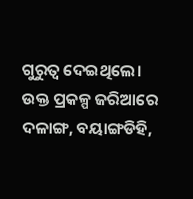ଗୁରୁତ୍ୱ ଦେଇଥିଲେ। ଉକ୍ତ ପ୍ରକଳ୍ପ ଜରିଆରେ ଦଳାଙ୍ଗ, ବୟାଙ୍ଗଡିହି,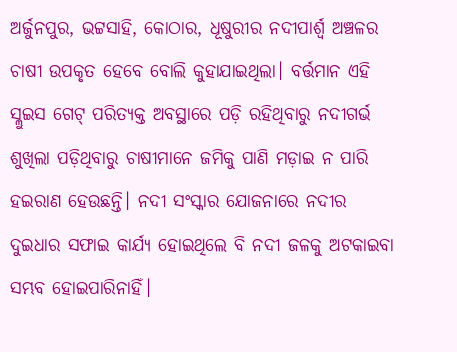ଅର୍ଜୁନପୁର, ଭଟ୍ଟସାହି, କୋଠାର, ଧୂଷୁରୀର ନଦୀପାର୍ଶ୍ୱ ଅଞ୍ଚଳର ଚାଷୀ ଉପକୃତ ହେବେ ବୋଲି କୁହାଯାଇଥିଲା। ବର୍ତ୍ତମାନ ଏହି ସ୍ଲୁଇସ ଗେଟ୍‌ ପରିତ୍ୟକ୍ତ ଅବସ୍ଥାରେ ପଡ଼ି ରହିଥିବାରୁ ନଦୀଗର୍ଭ ଶୁଖିଲା ପଡ଼ିଥିବାରୁ ଚାଷୀମାନେ ଜମିକୁ ପାଣି ମଡ଼ାଇ ନ ପାରି ହଇରାଣ ହେଉଛନ୍ତି। ନଦୀ ସଂସ୍କାର ଯୋଜନାରେ ନଦୀର ଦୁଇଧାର ସଫାଇ କାର୍ଯ୍ୟ ହୋଇଥିଲେ ବି ନଦୀ ଜଳକୁ ଅଟକାଇବା ସମ୍ଭବ ହୋଇପାରିନାହିଁ।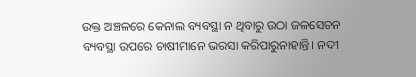ଉକ୍ତ ଅଞ୍ଚଳରେ କେନାଲ ବ୍ୟବସ୍ଥା ନ ଥିବାରୁ ଉଠା ଜଳସେଚନ ବ୍ୟବସ୍ଥା ଉପରେ ଚାଷୀମାନେ ଭରସା କରିପାରୁନାହାନ୍ତି। ନଦୀ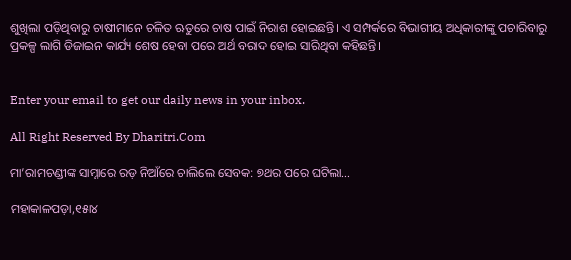ଶୁଖିଲା ପଡ଼ିଥିବାରୁ ଚାଷୀମାନେ ଚଳିତ ଋତୁରେ ଚାଷ ପାଇଁ ନିରାଶ ହୋଇଛନ୍ତି। ଏ ସମ୍ପର୍କରେ ବିଭାଗୀୟ ଅଧିକାରୀଙ୍କୁ ପଚାରିବାରୁ ପ୍ରକଳ୍ପ ଲାଗି ଡିଜାଇନ କାର୍ଯ୍ୟ ଶେଷ ହେବା ପରେ ଅର୍ଥ ବରାଦ ହୋଇ ସାରିଥିବା କହିଛନ୍ତି।


Enter your email to get our daily news in your inbox.

All Right Reserved By Dharitri.Com

ମା’ରାମଚଣ୍ଡୀଙ୍କ ସାମ୍ନାରେ ରଡ଼ ନିଆଁରେ ଚାଲିଲେ ସେବକ: ୭ଥର ପରେ ଘଟିଲା…

ମହାକାଳପଡ଼ା,୧୫ା୪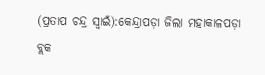(ପ୍ରତାପ ଚନ୍ଦ୍ର ସ୍ବାଇଁ):କେନ୍ଦ୍ରାପଡ଼ା ଜିଲା ମହାକାଳପଡ଼ା ବ୍ଲକ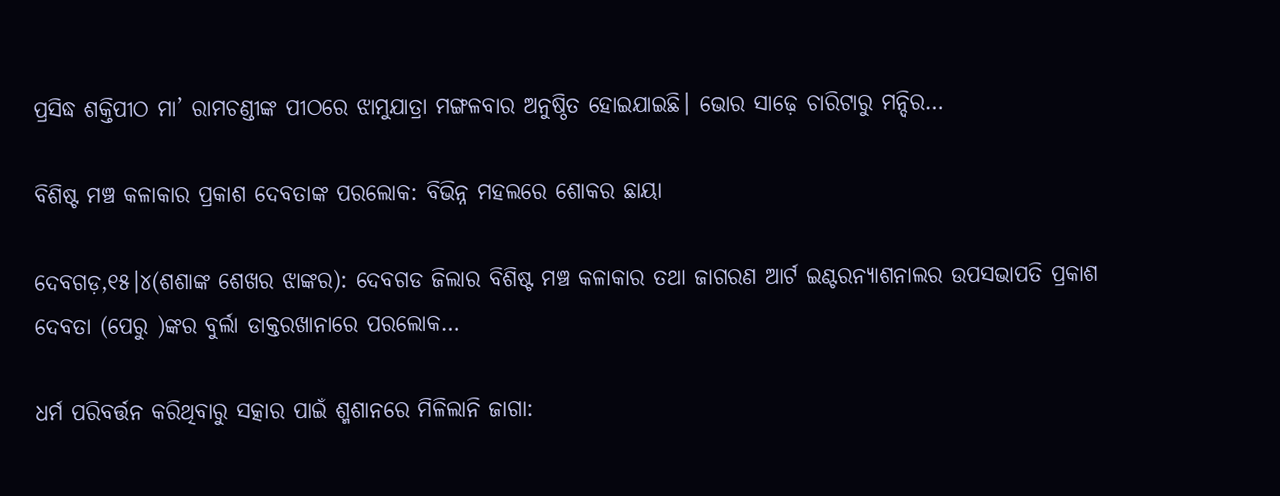ପ୍ରସିଦ୍ଧ ଶକ୍ତିପୀଠ ମା’ ରାମଚଣ୍ଡୀଙ୍କ ପୀଠରେ ଝାମୁଯାତ୍ରା ମଙ୍ଗଳବାର ଅନୁଷ୍ଠିତ ହୋଇଯାଇଛି। ଭୋର ସାଢ଼େ ଚାରିଟାରୁ ମନ୍ଦିର…

ବିଶିଷ୍ଟ ମଞ୍ଚ କଳାକାର ପ୍ରକାଶ ଦେବତାଙ୍କ ପରଲୋକ: ବିଭିନ୍ନ ମହଲରେ ଶୋକର ଛାୟା

ଦେବଗଡ଼,୧୫।୪(ଶଶାଙ୍କ ଶେଖର ଝାଙ୍କର): ଦେବଗଡ ଜିଲାର ବିଶିଷ୍ଟ ମଞ୍ଚ କଳାକାର ତଥା ଜାଗରଣ ଆର୍ଟ ଇଣ୍ଟରନ୍ୟାଶନାଲର ଉପସଭାପତି ପ୍ରକାଶ ଦେବତା (ପେରୁ )ଙ୍କର ବୁର୍ଲା ଡାକ୍ତରଖାନାରେ ପରଲୋକ…

ଧର୍ମ ପରିବର୍ତ୍ତନ କରିଥିବାରୁ ସତ୍କାର ପାଇଁ ଶ୍ମଶାନରେ ମିଳିଲାନି ଜାଗା: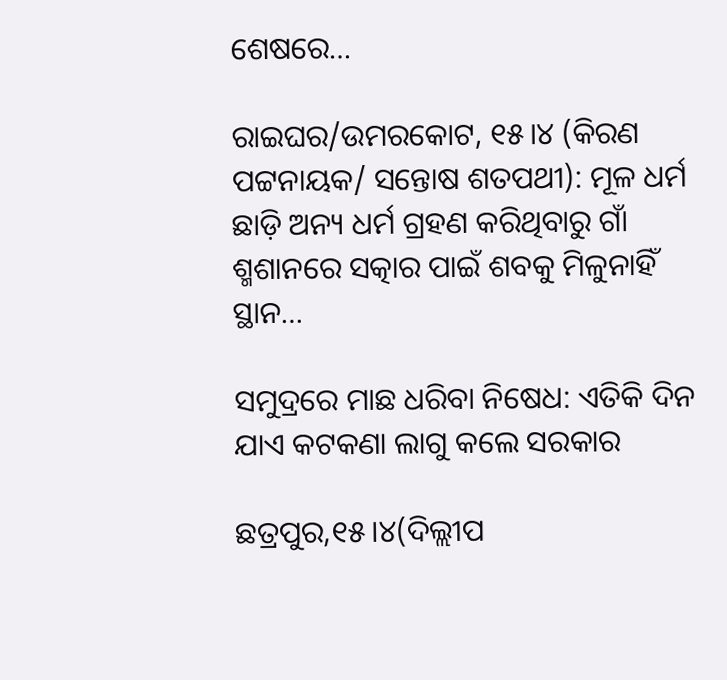ଶେଷରେ…

ରାଇଘର/ଉମରକୋଟ, ୧୫।୪ (କିରଣ ପଟ୍ଟନାୟକ/ ସନ୍ତୋଷ ଶତପଥୀ): ମୂଳ ଧର୍ମ ଛାଡ଼ି ଅନ୍ୟ ଧର୍ମ ଗ୍ରହଣ କରିଥିବାରୁ ଗାଁ ଶ୍ମଶାନରେ ସତ୍କାର ପାଇଁ ଶବକୁ ମିଳୁନାହିଁ ସ୍ଥାନ…

ସମୁଦ୍ରରେ ମାଛ ଧରିବା ନିଷେଧ: ଏତିକି ଦିନ ଯାଏ କଟକଣା ଲାଗୁ କଲେ ସରକାର

ଛତ୍ରପୁର,୧୫।୪(ଦିଲ୍ଲୀପ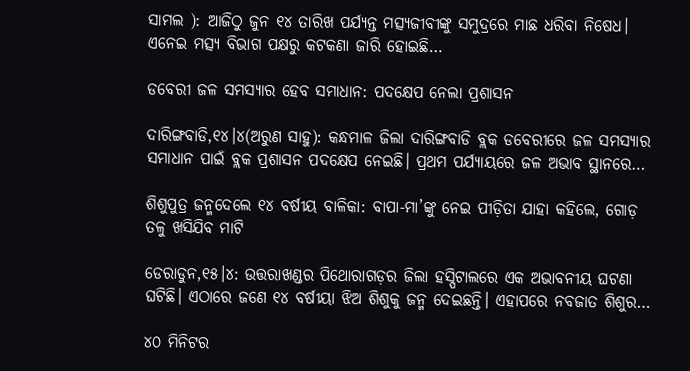ସାମଲ ): ଆଜିଠୁ ଜୁନ ୧୪ ତାରିଖ ପର୍ଯ୍ୟନ୍ତ ମତ୍ସ୍ୟଜୀବୀଙ୍କୁ ସମୁଦ୍ରରେ ମାଛ ଧରିବା ନିଷେଧ। ଏନେଇ ମତ୍ସ୍ୟ ବିଭାଗ ପକ୍ଷରୁ କଟକଣା ଜାରି ହୋଇଛି…

ଡବେରୀ ଜଳ ସମସ୍ୟାର ହେବ ସମାଧାନ: ପଦକ୍ଷେପ ନେଲା ପ୍ରଶାସନ

ଦାରିଙ୍ଗବାଡି,୧୪।୪(ଅରୁଣ ସାହୁ): କନ୍ଧମାଳ ଜିଲା ଦାରିଙ୍ଗବାଡି ବ୍ଲକ ଡବେରୀରେ ଜଳ ସମସ୍ୟାର ସମାଧାନ ପାଇଁ ବ୍ଲକ ପ୍ରଶାସନ ପଦକ୍ଷେପ ନେଇଛି। ପ୍ରଥମ ପର୍ଯ୍ୟାୟରେ ଜଳ ଅଭାବ ସ୍ଥାନରେ…

ଶିଶୁପୁତ୍ର ଜନ୍ମଦେଲେ ୧୪ ବର୍ଷୀୟ ବାଳିକା: ବାପା-ମା’ଙ୍କୁ ନେଇ ପୀଡ଼ିତା ଯାହା କହିଲେ, ଗୋଡ଼ ତଳୁ ଖସିଯିବ ମାଟି

ଡେରାଡୁନ,୧୫।୪: ଉତ୍ତରାଖଣ୍ଡର ପିଥୋରାଗଡ଼ର ଜିଲା ହସ୍ପିଟାଲରେ ଏକ ଅଭାବନୀୟ ଘଟଣା ଘଟିଛି। ଏଠାରେ ଜଣେ ୧୪ ବର୍ଷୀୟା ଝିଅ ଶିଶୁକୁ ଜନ୍ମ ଦେଇଛନ୍ତି। ଏହାପରେ ନବଜାତ ଶିଶୁର…

୪୦ ମିନିଟର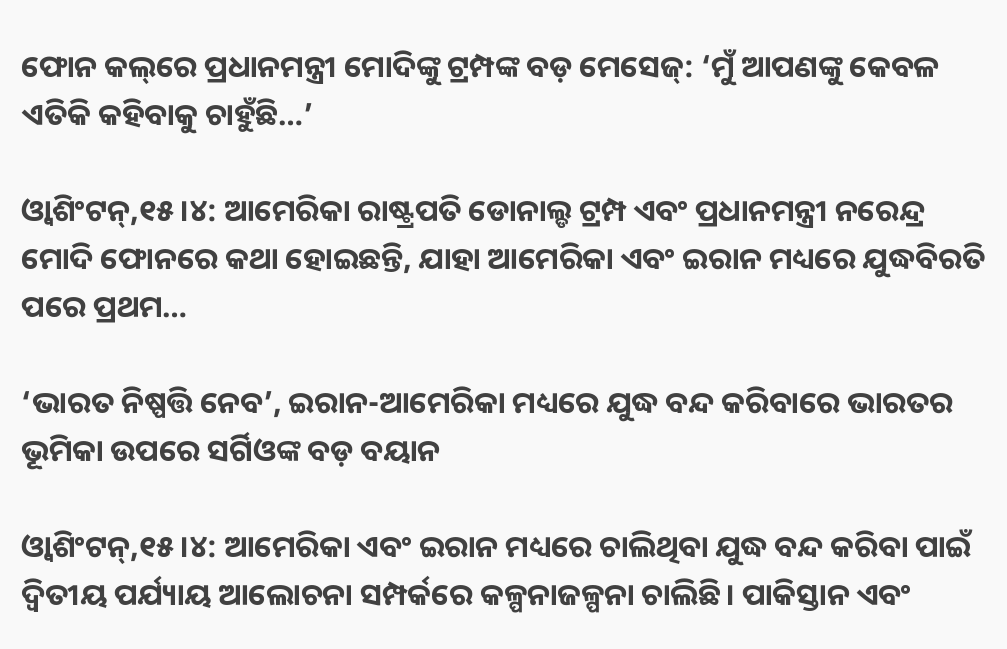ଫୋନ କଲ୍‌ରେ ପ୍ରଧାନମନ୍ତ୍ରୀ ମୋଦିଙ୍କୁ ଟ୍ରମ୍ପଙ୍କ ବଡ଼ ମେସେଜ୍‌: ‘ମୁଁ ଆପଣଙ୍କୁ କେବଳ ଏତିକି କହିବାକୁ ଚାହୁଁଛି…’

ଓ୍ବାଶିଂଟନ୍‌,୧୫।୪: ଆମେରିକା ରାଷ୍ଟ୍ରପତି ଡୋନାଲ୍ଡ ଟ୍ରମ୍ପ ଏବଂ ପ୍ରଧାନମନ୍ତ୍ରୀ ନରେନ୍ଦ୍ର ମୋଦି ଫୋନରେ କଥା ହୋଇଛନ୍ତି, ଯାହା ଆମେରିକା ଏବଂ ଇରାନ ମଧ୍ୟରେ ଯୁଦ୍ଧବିରତି ପରେ ପ୍ରଥମ…

‘ଭାରତ ନିଷ୍ପତ୍ତି ନେବ’, ଇରାନ-ଆମେରିକା ମଧ୍ୟରେ ଯୁଦ୍ଧ ବନ୍ଦ କରିବାରେ ଭାରତର ଭୂମିକା ଉପରେ ସର୍ଗିଓଙ୍କ ବଡ଼ ବୟାନ

ଓ୍ବାଶିଂଟନ୍‌,୧୫।୪: ଆମେରିକା ଏବଂ ଇରାନ ମଧ୍ୟରେ ଚାଲିଥିବା ଯୁଦ୍ଧ ବନ୍ଦ କରିବା ପାଇଁ ଦ୍ୱିତୀୟ ପର୍ଯ୍ୟାୟ ଆଲୋଚନା ସମ୍ପର୍କରେ କଳ୍ପନାଜଳ୍ପନା ଚାଲିଛି। ପାକିସ୍ତାନ ଏବଂ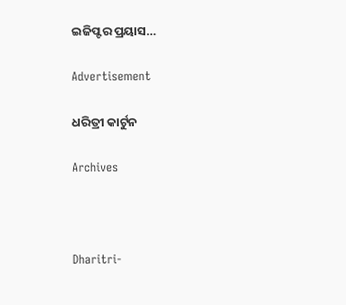ଇଜିପ୍ଟର ପ୍ରୟାସ…

Advertisement

ଧରିତ୍ରୀ କାର୍ଟୁନ

Archives



Dharitri-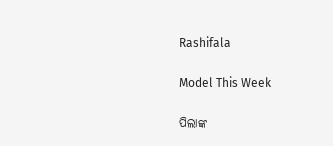Rashifala

Model This Week

ପିଲାଙ୍କ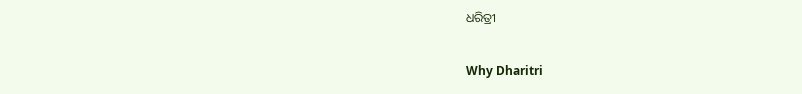ଧରିତ୍ରୀ

Why Dharitri